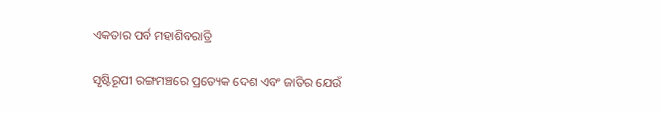ଏକତାର ପର୍ବ ମହାଶିବରାତ୍ରି

ସୃଷ୍ଟିରୂପୀ ରଙ୍ଗମଞ୍ଚରେ ପ୍ରତ୍ୟେକ ଦେଶ ଏବଂ ଜାତିର ଯେଉଁ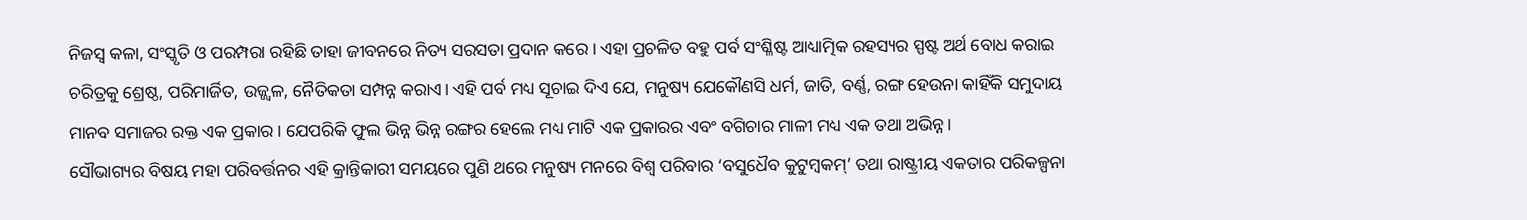ନିଜସ୍ବ କଳା, ସଂସ୍କୃତି ଓ ପରମ୍ପରା ରହିଛି ତାହା ଜୀବନରେ ନିତ୍ୟ ସରସତା ପ୍ରଦାନ କରେ । ଏହା ପ୍ରଚଳିତ ବହୁ ପର୍ବ ସଂଶ୍ଳିଷ୍ଟ ଆଧ୍ୟାତ୍ମିକ ରହସ୍ୟର ସ୍ପଷ୍ଟ ଅର୍ଥ ବୋଧ କରାଇ ଚରିତ୍ରକୁ ଶ୍ରେଷ୍ଠ, ପରିମାର୍ଜିତ, ଉଜ୍ଜ୍ୱଳ, ନୈତିକତା ସମ୍ପନ୍ନ କରାଏ। ଏହି ପର୍ବ ମଧ୍ୟ ସୂଚାଇ ଦିଏ ଯେ, ମନୁଷ୍ୟ ଯେକୌଣସି ଧର୍ମ, ଜାତି, ବର୍ଣ୍ଣ, ରଙ୍ଗ ହେଉନା କାହିଁକି ସମୁଦାୟ ମାନବ ସମାଜର ରକ୍ତ ଏକ ପ୍ରକାର। ଯେପରିକି ଫୁଲ ଭିନ୍ନ ଭିନ୍ନ ରଙ୍ଗର ହେଲେ ମଧ୍ୟ ମାଟି ଏକ ପ୍ରକାରର ଏବଂ ବଗିଚାର ମାଳୀ ମଧ୍ୟ ଏକ ତଥା ଅଭିନ୍ନ।
ସୌଭାଗ୍ୟର ବିଷୟ ମହା ପରିବର୍ତ୍ତନର ଏହି କ୍ରାନ୍ତିକାରୀ ସମୟରେ ପୁଣି ଥରେ ମନୁଷ୍ୟ ମନରେ ବିଶ୍ୱ ପରିବାର ‘ବସୁଧୈବ କୁଟୁମ୍ବକମ୍‌’ ତଥା ରାଷ୍ଟ୍ରୀୟ ଏକତାର ପରିକଳ୍ପନା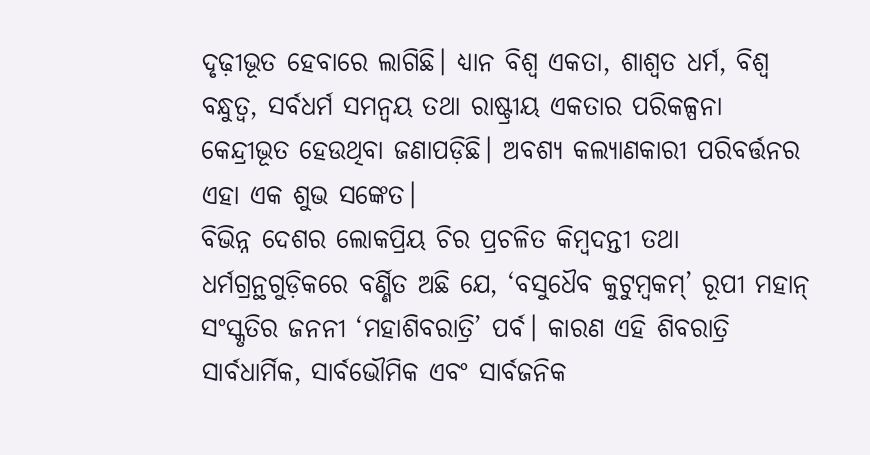ଦୃଢ଼ୀଭୂତ ହେବାରେ ଲାଗିଛି। ଧ୍ୟାନ ବିଶ୍ୱ ଏକତା, ଶାଶ୍ୱତ ଧର୍ମ, ବିଶ୍ୱ ବନ୍ଧୁତ୍ୱ, ସର୍ବଧର୍ମ ସମନ୍ବୟ ତଥା ରାଷ୍ଟ୍ରୀୟ ଏକତାର ପରିକଳ୍ପନା କେନ୍ଦ୍ରୀଭୂତ ହେଉଥିବା ଜଣାପଡ଼ିଛି। ଅବଶ୍ୟ କଲ୍ୟାଣକାରୀ ପରିବର୍ତ୍ତନର ଏହା ଏକ ଶୁଭ ସଙ୍କେତ।
ବିଭିନ୍ନ ଦେଶର ଲୋକପ୍ରିୟ ଚିର ପ୍ରଚଳିତ କିମ୍ବଦନ୍ତୀ ତଥା ଧର୍ମଗ୍ରନ୍ଥଗୁଡ଼ିକରେ ବର୍ଣ୍ଣିତ ଅଛି ଯେ, ‘ବସୁଧୈବ କୁଟୁମ୍ବକମ୍‌’ ରୂପୀ ମହାନ୍‌ ସଂସ୍କୃତିର ଜନନୀ ‘ମହାଶିବରାତ୍ରି’ ପର୍ବ। କାରଣ ଏହି ଶିବରାତ୍ରି ସାର୍ବଧାର୍ମିକ, ସାର୍ବଭୌମିକ ଏବଂ ସାର୍ବଜନିକ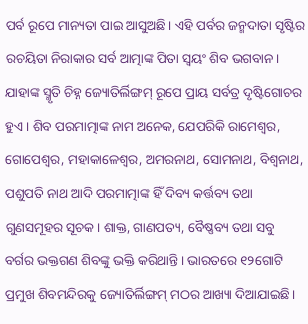ପର୍ବ ରୂପେ ମାନ୍ୟତା ପାଇ ଆସୁଅଛି। ଏହି ପର୍ବର ଜନ୍ମଦାତା ସୃଷ୍ଟିର ରଚୟିତା ନିରାକାର ସର୍ବ ଆତ୍ମାଙ୍କ ପିତା ସ୍ବୟଂ ଶିବ ଭଗବାନ। ଯାହାଙ୍କ ସ୍ମୃତି ଚିହ୍ନ ଜ୍ୟୋତିର୍ଲିଙ୍ଗମ୍‌ ରୂପେ ପ୍ରାୟ ସର୍ବତ୍ର ଦୃଷ୍ଟିଗୋଚର ହୁଏ। ଶିବ ପରମାତ୍ମାଙ୍କ ନାମ ଅନେକ, ଯେପରିକି ରାମେଶ୍ୱର, ଗୋପେଶ୍ୱର, ମହାକାଳେଶ୍ୱର, ଅମରନାଥ, ସୋମନାଥ, ବିଶ୍ୱନାଥ, ପଶୁପତି ନାଥ ଆଦି ପରମାତ୍ମାଙ୍କ ହିଁ ଦିବ୍ୟ କର୍ତ୍ତବ୍ୟ ତଥା ଗୁଣସମୂହର ସୂଚକ। ଶାକ୍ତ, ଗାଣପତ୍ୟ, ବୈଷ୍ଣବ୍ୟ ତଥା ସବୁ ବର୍ଗର ଭକ୍ତଗଣ ଶିବଙ୍କୁ ଭକ୍ତି କରିଥାନ୍ତି। ଭାରତରେ ୧୨ଗୋଟି ପ୍ରମୁଖ ଶିବମନ୍ଦିରକୁ ଜ୍ୟୋତିର୍ଲିଙ୍ଗମ୍‌ ମଠର ଆଖ୍ୟା ଦିଆଯାଇଛି।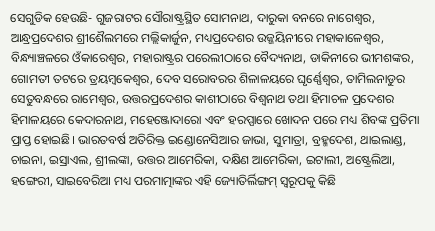ସେଗୁଡିକ ହେଉଛି- ଗୁଜରାଟର ସୌରାଷ୍ଟ୍ରସ୍ଥିତ ସୋମନାଥ, ଦାରୁକା ବନରେ ନାଗେଶ୍ୱର, ଆନ୍ଧ୍ରପ୍ରଦେଶର ଶ୍ରୀଶୈଲମରେ ମଲ୍ଲିକାର୍ଜୁନ, ମଧ୍ୟପ୍ରଦେଶର ଉଜ୍ଜୟିନୀରେ ମହାକାଳେଶ୍ୱର, ବିନ୍ଧ୍ୟାଞ୍ଚଳରେ ଓଁକାରେଶ୍ୱର, ମହାରାଷ୍ଟ୍ରର ପରେଲୀଠାରେ ବୈଦ୍ୟନାଥ, ଡାକିନୀରେ ଭୀମଶଙ୍କର, ଗୋମତୀ ତଟରେ ତ୍ରୟମ୍ବକେଶ୍ୱର, ଦେବ ସରୋବରର ଶିଳାଳୟରେ ଘୃର୍ଣ୍ଣେଶ୍ୱର, ତାମିଲନାଡୁର ସେତୁବନ୍ଧରେ ରାମେଶ୍ୱର, ଉତ୍ତରପ୍ରଦେଶର କାଶୀଠାରେ ବିଶ୍ୱନାଥ ତଥା ହିମାଚଳ ପ୍ରଦେଶର ହିମାଳୟରେ କେଦାରନାଥ, ମହେଞ୍ଜୋଦାରୋ ଏବଂ ହରପ୍ପାରେ ଖୋଦନ ପରେ ମଧ୍ୟ ଶିବଙ୍କ ପ୍ରତିମା ପ୍ରାପ୍ତ ହୋଇଛି। ଭାରତବର୍ଷ ଅତିରିକ୍ତ ଇଣ୍ଡୋନେସିଆର ଜାଭା, ସୁମାତ୍ରା, ବ୍ରହ୍ମଦେଶ, ଥାଇଲାଣ୍ଡ, ଚାଇନା, ଇସ୍ରାଏଲ, ଶ୍ରୀଲଙ୍କା, ଉତ୍ତର ଆମେରିକା, ଦକ୍ଷିଣ ଆମେରିକା, ଇଟାଲୀ, ଅଷ୍ଟ୍ରେଲିଆ, ହଙ୍ଗେରୀ, ସାଇବେରିଆ ମଧ୍ୟ ପରମାତ୍ମାଙ୍କର ଏହି ଜ୍ୟୋତିର୍ଲିଙ୍ଗମ୍‌ ସ୍ବରୂପକୁ କିଛି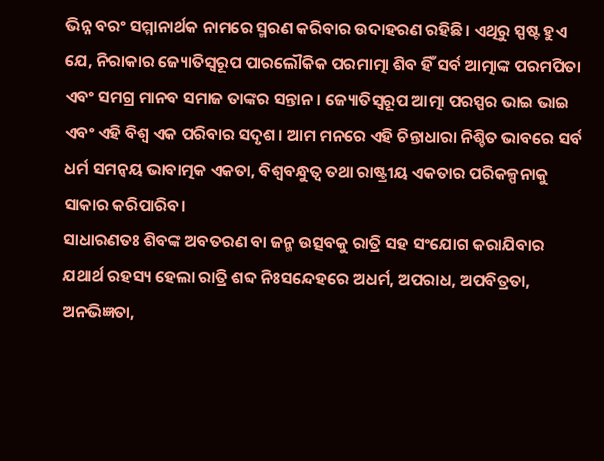ଭିନ୍ନ ବରଂ ସମ୍ମାନାର୍ଥକ ନାମରେ ସ୍ମରଣ କରିବାର ଉଦାହରଣ ରହିଛି। ଏଥିରୁ ସ୍ପଷ୍ଟ ହୁଏ ଯେ, ନିରାକାର ଜ୍ୟୋତିସ୍ବରୂପ ପାରଲୌକିକ ପରମାତ୍ମା ଶିବ ହିଁ ସର୍ବ ଆତ୍ମାଙ୍କ ପରମପିତା ଏବଂ ସମଗ୍ର ମାନବ ସମାଜ ତାଙ୍କର ସନ୍ତାନ। ଜ୍ୟୋତିସ୍ବରୂପ ଆତ୍ମା ପରସ୍ପର ଭାଇ ଭାଇ ଏବଂ ଏହି ବିଶ୍ୱ ଏକ ପରିବାର ସଦୃଶ। ଆମ ମନରେ ଏହି ଚିନ୍ତାଧାରା ନିଶ୍ଚିତ ଭାବରେ ସର୍ବ ଧର୍ମ ସମନ୍ବୟ ଭାବାତ୍ମକ ଏକତା, ବିଶ୍ୱବନ୍ଧୁତ୍ୱ ତଥା ରାଷ୍ଟ୍ରୀୟ ଏକତାର ପରିକଳ୍ପନାକୁ ସାକାର କରିପାରିବ।
ସାଧାରଣତଃ ଶିବଙ୍କ ଅବତରଣ ବା ଜନ୍ମ ଉତ୍ସବକୁ ରାତ୍ରି ସହ ସଂଯୋଗ କରାଯିବାର ଯଥାର୍ଥ ରହସ୍ୟ ହେଲା ରାତ୍ରି ଶବ୍ଦ ନିଃସନ୍ଦେହରେ ଅଧର୍ମ, ଅପରାଧ, ଅପବିତ୍ରତା, ଅନଭିଜ୍ଞତା,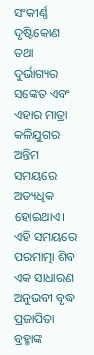ସଂକୀର୍ଣ୍ଣ ଦୃଷ୍ଟିକୋଣ ତଥା ଦୁର୍ଭାଗ୍ୟର ସଙ୍କେତ ଏବଂ ଏହାର ମାତ୍ରା କଳିଯୁଗର ଅନ୍ତିମ ସମୟରେ ଅତ୍ୟଧିକ ହୋଇଥାଏ। ଏହି ସମୟରେ ପରମାତ୍ମା ଶିବ ଏକ ସାଧାରଣ ଅନୁଭବୀ ବୃଦ୍ଧ ପ୍ରଜାପିତା ବ୍ରହ୍ମାଙ୍କ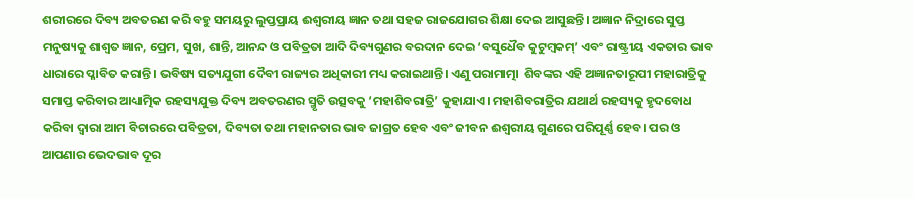ଶରୀରରେ ଦିବ୍ୟ ଅବତରଣ କରି ବହୁ ସମୟରୁ ଲୁପ୍ତପ୍ରାୟ ଈଶ୍ୱରୀୟ ଜ୍ଞାନ ତଥା ସହଜ ରାଜଯୋଗର ଶିକ୍ଷା ଦେଇ ଆସୁଛନ୍ତି। ଅଜ୍ଞାନ ନିଦ୍ରାରେ ସୁପ୍ତ ମନୁଷ୍ୟକୁ ଶାଶ୍ୱତ ଜ୍ଞାନ, ପ୍ରେମ, ସୁଖ, ଶାନ୍ତି, ଆନନ୍ଦ ଓ ପବିତ୍ରତା ଆଦି ଦିବ୍ୟଗୁଣର ବରଦାନ ଦେଇ ‘ବସୁଧୈବ କୁଟୁମ୍ବକମ୍‌’ ଏବଂ ରାଷ୍ଟ୍ରୀୟ ଏକତାର ଭାବ ଧାରାରେ ପ୍ଳାବିତ କରାନ୍ତି। ଭବିଷ୍ୟ ସତ୍ୟଯୁଗୀ ଦୈବୀ ରାଜ୍ୟର ଅଧିକାରୀ ମଧ୍ୟ କରାଇଥାନ୍ତି। ଏଣୁ ପରାମାତ୍ମା  ଶିବଙ୍କର ଏହି ଅଜ୍ଞାନତାରୂପୀ ମହାରାତ୍ରିକୁ ସମାପ୍ତ କରିବାର ଆଧ୍ୟାତ୍ମିକ ରହସ୍ୟଯୁକ୍ତ ଦିବ୍ୟ ଅବତରଣର ସ୍ମୃତି ଉତ୍ସବକୁ ‘ମହାଶିବରାତ୍ରି’ କୁହାଯାଏ। ମହାଶିବରାତ୍ରିର ଯଥାର୍ଥ ରହସ୍ୟକୁ ହୃଦବୋଧ କରିବା ଦ୍ୱାରା ଆମ ବିଚାରରେ ପବିତ୍ରତା, ଦିବ୍ୟତା ତଥା ମହାନତାର ଭାବ ଜାଗ୍ରତ ହେବ ଏବଂ ଜୀବନ ଈଶ୍ୱରୀୟ ଗୁଣରେ ପରିପୂର୍ଣ୍ଣ ହେବ। ପର ଓ ଆପଣାର ଭେଦଭାବ ଦୂର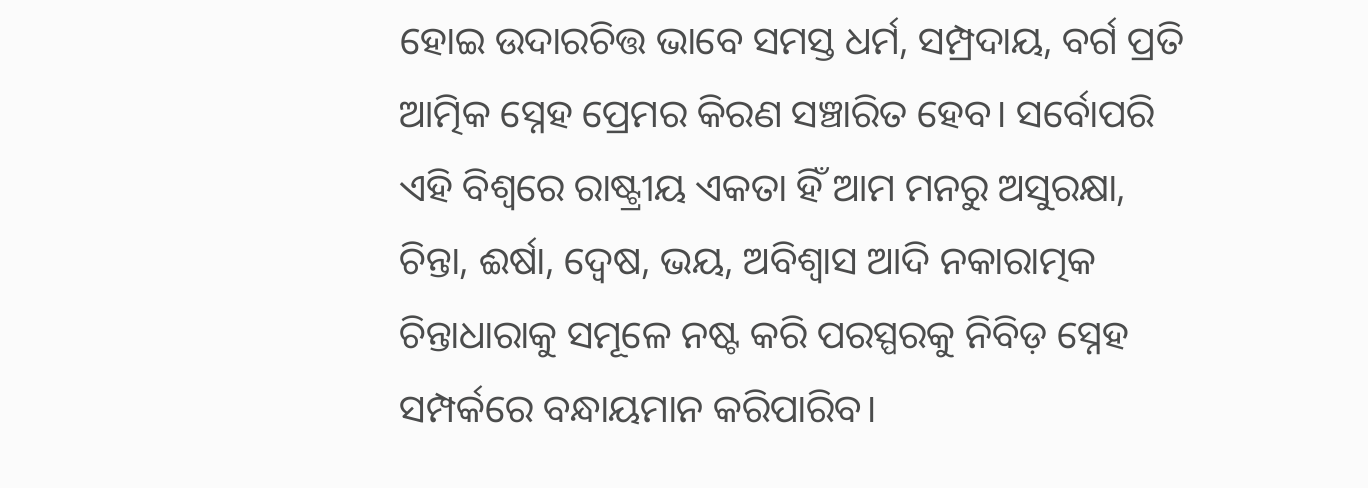ହୋଇ ଉଦାରଚିତ୍ତ ଭାବେ ସମସ୍ତ ଧର୍ମ, ସମ୍ପ୍ରଦାୟ, ବର୍ଗ ପ୍ରତି ଆତ୍ମିକ ସ୍ନେହ ପ୍ରେମର କିରଣ ସଞ୍ଚାରିତ ହେବ। ସର୍ବୋପରି ଏହି ବିଶ୍ୱରେ ରାଷ୍ଟ୍ରୀୟ ଏକତା ହିଁ ଆମ ମନରୁ ଅସୁରକ୍ଷା, ଚିନ୍ତା, ଈର୍ଷା, ଦ୍ୱେଷ, ଭୟ, ଅବିଶ୍ୱାସ ଆଦି ନକାରାତ୍ମକ ଚିନ୍ତାଧାରାକୁ ସମୂଳେ ନଷ୍ଟ କରି ପରସ୍ପରକୁ ନିବିଡ଼ ସ୍ନେହ ସମ୍ପର୍କରେ ବନ୍ଧାୟମାନ କରିପାରିବ।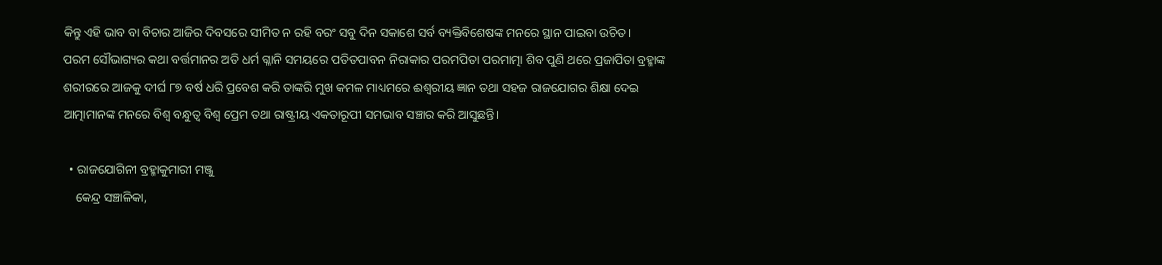କିନ୍ତୁ ଏହି ଭାବ ବା ବିଚାର ଆଜିର ଦିବସରେ ସୀମିତ ନ ରହି ବରଂ ସବୁ ଦିନ ସକାଶେ ସର୍ବ ବ୍ୟକ୍ତିବିଶେଷଙ୍କ ମନରେ ସ୍ଥାନ ପାଇବା ଉଚିତ।
ପରମ ସୌଭାଗ୍ୟର କଥା ବର୍ତ୍ତମାନର ଅତି ଧର୍ମ ଗ୍ଳାନି ସମୟରେ ପତିତପାବନ ନିରାକାର ପରମପିତା ପରମାତ୍ମା ଶିବ ପୁଣି ଥରେ ପ୍ରଜାପିତା ବ୍ରହ୍ମାଙ୍କ ଶରୀରରେ ଆଜକୁ ଦୀର୍ଘ ୮୭ ବର୍ଷ ଧରି ପ୍ରବେଶ କରି ତାଙ୍କରି ମୁଖ କମଳ ମାଧ୍ୟମରେ ଈଶ୍ୱରୀୟ ଜ୍ଞାନ ତଥା ସହଜ ରାଜଯୋଗର ଶିକ୍ଷା ଦେଇ ଆତ୍ମାମାନଙ୍କ ମନରେ ବିଶ୍ୱ ବନ୍ଧୁତ୍ୱ ବିଶ୍ୱ ପ୍ରେମ ତଥା ରାଷ୍ଟ୍ରୀୟ ଏକତାରୂପୀ ସମଭାବ ସଞ୍ଚାର କରି ଆସୁଛନ୍ତି।

  • ରାଜଯୋଗିନୀ ବ୍ରହ୍ମାକୁମାରୀ ମଞ୍ଜୁ
    କେନ୍ଦ୍ର ସଞ୍ଚାଳିକା,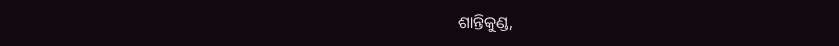ଶାନ୍ତିକୁଣ୍ଡ,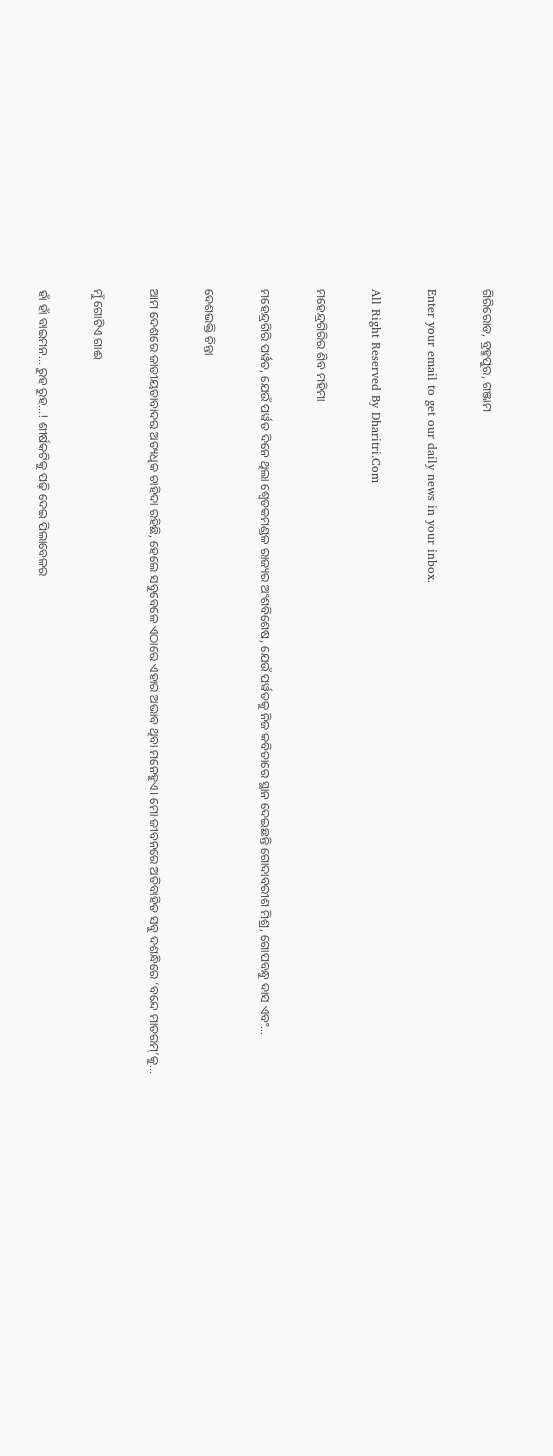ଗିରିରୋଡ, ବ୍ରହ୍ମପୁର, ଗଞ୍ଜାମ

Enter your email to get our daily news in your inbox.

All Right Reserved By Dharitri.Com

ମହେନ୍ଦ୍ରଗିରିର ଶିବ ମହିମା

ମହେନ୍ଦ୍ରଗିରି ପର୍ୱତ, ଯେଉଁ ପର୍ୱତ ଦିନେ ଥିଲା ଶ୍ୱେତକମଣ୍ଡଳ ରାଜ୍ୟର ଅଂଶବିଶେଷ, ଯେଉଁ ପର୍ୱତକୁ ନିଜ କବିତାରେ ସ୍ଥାନ ଦେଇଛନ୍ତି ଗୋଦାବରୀଶ ମିଶ୍ର, ଗୋପବନ୍ଧୁ ଦାସ ଏବଂ…

ଦେଶଭକ୍ତି ଚିନ୍ତା

ଆମ ଦେଶରେ ଜାତୀୟତାବାଦର ଅତ୍ୟଧିକ ଚାହିଦା ରହିଛି, ହେଲେ ସବୁବେଳେ ଏଠାରେ ଏହାର ଅଭାବ ଥିବା ମନେହୁଏ। ମୋ ଜୀବନରେ ଅତିବାହିତ ସବୁ ଦଶନ୍ଧିରେ ‘ବନ୍ଦେ ମାତରମ୍‌’କୁ…

ମୁଁ ଗୋଟିଏ ଗାଈ

ହାଁ ହାଁ ବାଇମନ… ରୁହ ରୁହ…! ଶୀର୍ଷକଟିକୁ ପଢ଼ି ଦେଇ ପିଲାବେଳର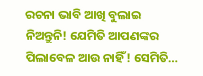ରଚନା ଭାବି ଆଖି ବୁଲାଇ ନିଅନ୍ତୁନି! ଯେମିତି ଆପଣଙ୍କର ପିଲାବେଳ ଆଉ ନାହିଁ! ସେମିତି…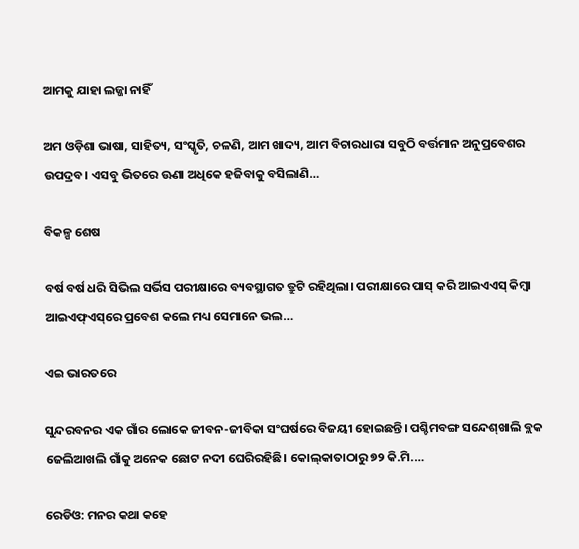ଆମକୁ ଯାହା ଲଜ୍ଜା ନାହିଁ

ଅମ ଓଡ଼ିଶା ଭାଷା, ସାହିତ୍ୟ, ସଂସ୍କୃତି, ଚଳଣି, ଆମ ଖାଦ୍ୟ, ଆମ ବିଚାରଧାରା ସବୁଠି ବର୍ତ୍ତମାନ ଅନୁପ୍ରବେଶର ଉପଦ୍ରବ। ଏସବୁ ଭିତରେ ଊଣା ଅଧିକେ ହଜିବାକୁ ବସିଲାଣି…

ବିକଳ୍ପ ଶେଷ

ବର୍ଷ ବର୍ଷ ଧରି ସିଭିଲ ସର୍ଭିସ ପରୀକ୍ଷାରେ ବ୍ୟବସ୍ଥାଗତ ତ୍ରୁଟି ରହିଥିଲା। ପରୀକ୍ଷାରେ ପାସ୍‌ କରି ଆଇଏଏସ୍‌ କିମ୍ବା ଆଇଏଫ୍‌ଏସ୍‌ରେ ପ୍ରବେଶ କଲେ ମଧ୍ୟ ସେମାନେ ଭଲ…

ଏଇ ଭାରତରେ

ସୁନ୍ଦରବନର ଏକ ଗାଁର ଲୋକେ ଜୀବନ-ଜୀବିକା ସଂଘର୍ଷରେ ବିଜୟୀ ହୋଇଛନ୍ତି। ପଶ୍ଚିମବଙ୍ଗ ସନ୍ଦେଶ୍‌ଖାଲି ବ୍ଲକ ଜେଲିଆଖଲି ଗାଁକୁ ଅନେକ ଛୋଟ ନଦୀ ଘେରିରହିଛି। କୋଲ୍‌କାତାଠାରୁ ୭୨ କି.ମି.…

ରେଡିଓ: ମନର କଥା କହେ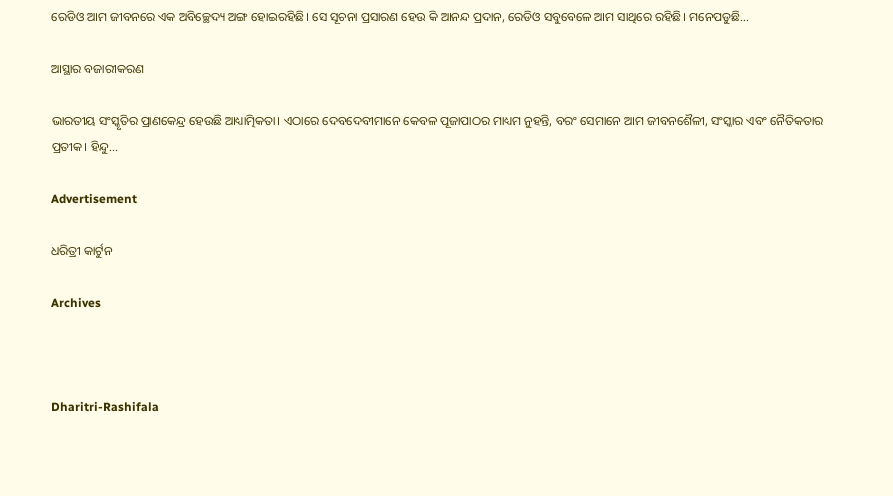ରେଡିଓ ଆମ ଜୀବନରେ ଏକ ଅବିଚ୍ଛେଦ୍ୟ ଅଙ୍ଗ ହୋଇରହିଛି। ସେ ସୂଚନା ପ୍ରସାରଣ ହେଉ କି ଆନନ୍ଦ ପ୍ରଦାନ, ରେଡିଓ ସବୁବେଳେ ଆମ ସାଥିରେ ରହିଛି। ମନେପଡୁଛି…

ଆସ୍ଥାର ବଜାରୀକରଣ

ଭାରତୀୟ ସଂସ୍କୃତିର ପ୍ରାଣକେନ୍ଦ୍ର ହେଉଛି ଆଧ୍ୟାତ୍ମିକତା। ଏଠାରେ ଦେବଦେବୀମାନେ କେବଳ ପୂଜାପାଠର ମାଧ୍ୟମ ନୁହନ୍ତି, ବରଂ ସେମାନେ ଆମ ଜୀବନଶୈଳୀ, ସଂସ୍କାର ଏବଂ ନୈତିକତାର ପ୍ରତୀକ। ହିନ୍ଦୁ…

Advertisement

ଧରିତ୍ରୀ କାର୍ଟୁନ

Archives



Dharitri-Rashifala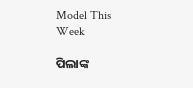Model This Week

ପିଲାଙ୍କ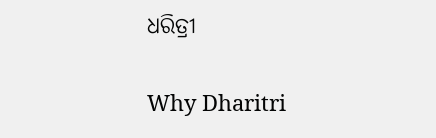ଧରିତ୍ରୀ

Why Dharitri